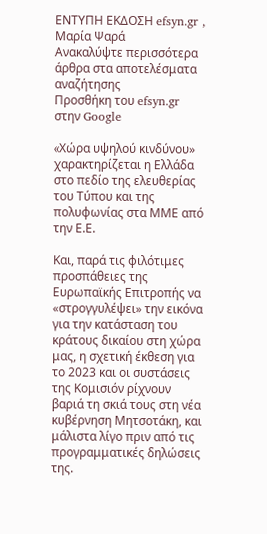ΕΝΤΥΠΗ ΕΚΔΟΣΗ efsyn.gr , Μαρία Ψαρά
Ανακαλύψτε περισσότερα άρθρα στα αποτελέσματα αναζήτησης
Προσθήκη του efsyn.gr στην Google

«Xώρα υψηλού κινδύνου» χαρακτηρίζεται η Ελλάδα στο πεδίο της ελευθερίας του Τύπου και της πολυφωνίας στα ΜΜΕ από την Ε.Ε.

Και, παρά τις φιλότιμες προσπάθειες της Ευρωπαϊκής Επιτροπής να «στρογγυλέψει» την εικόνα για την κατάσταση του κράτους δικαίου στη χώρα μας, η σχετική έκθεση για το 2023 και οι συστάσεις της Κομισιόν ρίχνουν βαριά τη σκιά τους στη νέα κυβέρνηση Μητσοτάκη, και μάλιστα λίγο πριν από τις προγραμματικές δηλώσεις της.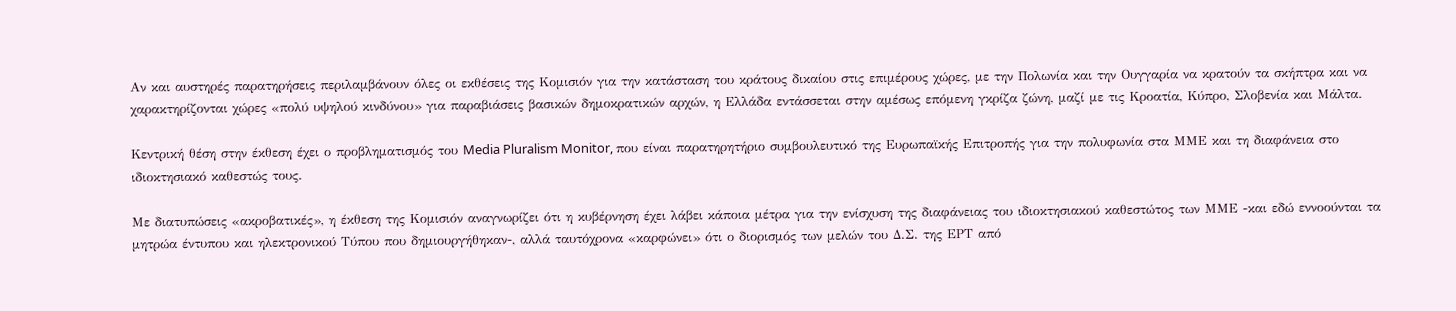Αν και αυστηρές παρατηρήσεις περιλαμβάνουν όλες οι εκθέσεις της Κομισιόν για την κατάσταση του κράτους δικαίου στις επιμέρους χώρες, με την Πολωνία και την Ουγγαρία να κρατούν τα σκήπτρα και να χαρακτηρίζονται χώρες «πολύ υψηλού κινδύνου» για παραβιάσεις βασικών δημοκρατικών αρχών, η Ελλάδα εντάσσεται στην αμέσως επόμενη γκρίζα ζώνη, μαζί με τις Κροατία, Κύπρο, Σλοβενία και Μάλτα.

Κεντρική θέση στην έκθεση έχει ο προβληματισμός του Media Pluralism Monitor, που είναι παρατηρητήριο συμβουλευτικό της Ευρωπαϊκής Επιτροπής για την πολυφωνία στα ΜΜΕ και τη διαφάνεια στο ιδιοκτησιακό καθεστώς τους.

Με διατυπώσεις «ακροβατικές», η έκθεση της Κομισιόν αναγνωρίζει ότι η κυβέρνηση έχει λάβει κάποια μέτρα για την ενίσχυση της διαφάνειας του ιδιοκτησιακού καθεστώτος των ΜΜΕ -και εδώ εννοούνται τα μητρώα έντυπου και ηλεκτρονικού Τύπου που δημιουργήθηκαν-, αλλά ταυτόχρονα «καρφώνει» ότι ο διορισμός των μελών του Δ.Σ. της ΕΡΤ από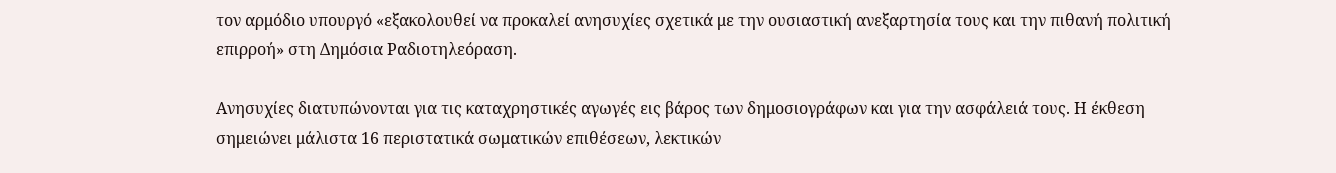τον αρμόδιο υπουργό «εξακολουθεί να προκαλεί ανησυχίες σχετικά με την ουσιαστική ανεξαρτησία τους και την πιθανή πολιτική επιρροή» στη Δημόσια Ραδιοτηλεόραση.

Ανησυχίες διατυπώνονται για τις καταχρηστικές αγωγές εις βάρος των δημοσιογράφων και για την ασφάλειά τους. Η έκθεση σημειώνει μάλιστα 16 περιστατικά σωματικών επιθέσεων, λεκτικών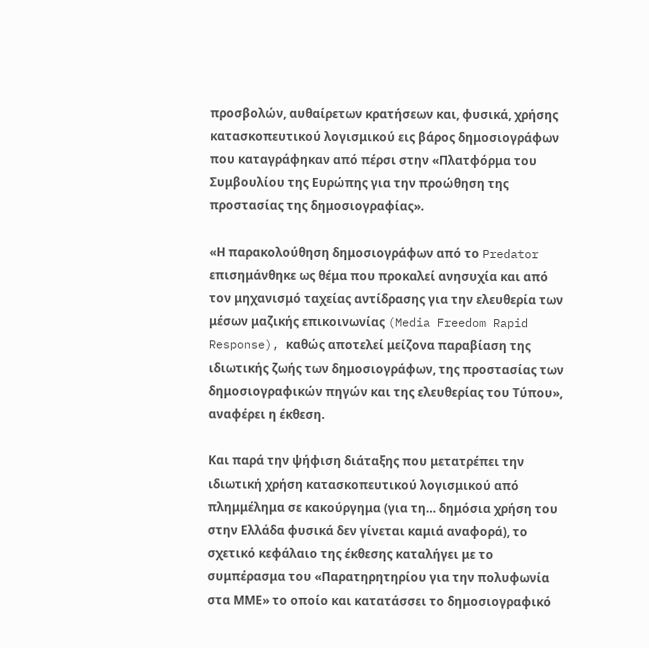προσβολών, αυθαίρετων κρατήσεων και, φυσικά, χρήσης κατασκοπευτικού λογισμικού εις βάρος δημοσιογράφων που καταγράφηκαν από πέρσι στην «Πλατφόρμα του Συμβουλίου της Ευρώπης για την προώθηση της προστασίας της δημοσιογραφίας».

«Η παρακολούθηση δημοσιογράφων από το Predator επισημάνθηκε ως θέμα που προκαλεί ανησυχία και από τον μηχανισμό ταχείας αντίδρασης για την ελευθερία των μέσων μαζικής επικοινωνίας (Media Freedom Rapid Response), καθώς αποτελεί μείζονα παραβίαση της ιδιωτικής ζωής των δημοσιογράφων, της προστασίας των δημοσιογραφικών πηγών και της ελευθερίας του Τύπου», αναφέρει η έκθεση.

Και παρά την ψήφιση διάταξης που μετατρέπει την ιδιωτική χρήση κατασκοπευτικού λογισμικού από πλημμέλημα σε κακούργημα (για τη… δημόσια χρήση του στην Ελλάδα φυσικά δεν γίνεται καμιά αναφορά), το σχετικό κεφάλαιο της έκθεσης καταλήγει με το συμπέρασμα του «Παρατηρητηρίου για την πολυφωνία στα ΜΜΕ» το οποίο και κατατάσσει το δημοσιογραφικό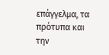επάγγελμα, τα πρότυπα και την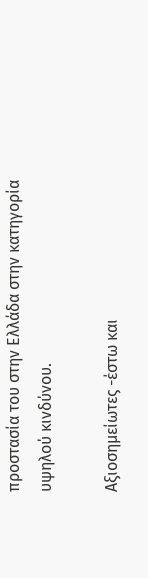προστασία του στην Ελλάδα στην κατηγορία υψηλού κινδύνου.

Αξιοσημείωτες -έστω και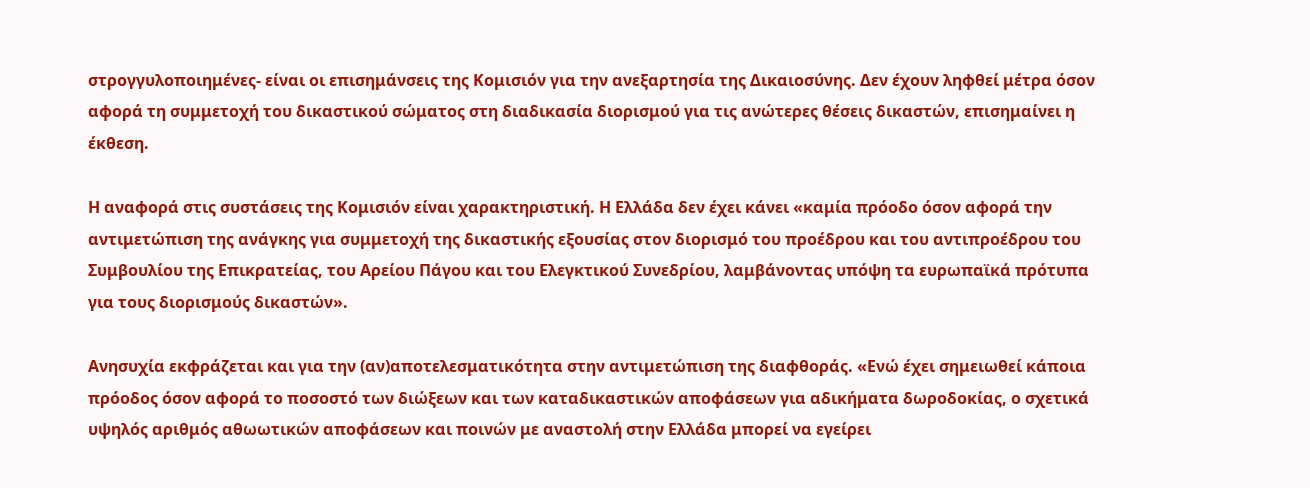στρογγυλοποιημένες- είναι οι επισημάνσεις της Κομισιόν για την ανεξαρτησία της Δικαιοσύνης. Δεν έχουν ληφθεί μέτρα όσον αφορά τη συμμετοχή του δικαστικού σώματος στη διαδικασία διορισμού για τις ανώτερες θέσεις δικαστών, επισημαίνει η έκθεση.

Η αναφορά στις συστάσεις της Κομισιόν είναι χαρακτηριστική. Η Ελλάδα δεν έχει κάνει «καμία πρόοδο όσον αφορά την αντιμετώπιση της ανάγκης για συμμετοχή της δικαστικής εξουσίας στον διορισμό του προέδρου και του αντιπροέδρου του Συμβουλίου της Επικρατείας, του Αρείου Πάγου και του Ελεγκτικού Συνεδρίου, λαμβάνοντας υπόψη τα ευρωπαϊκά πρότυπα για τους διορισμούς δικαστών».

Ανησυχία εκφράζεται και για την (αν)αποτελεσματικότητα στην αντιμετώπιση της διαφθοράς. «Ενώ έχει σημειωθεί κάποια πρόοδος όσον αφορά το ποσοστό των διώξεων και των καταδικαστικών αποφάσεων για αδικήματα δωροδοκίας, ο σχετικά υψηλός αριθμός αθωωτικών αποφάσεων και ποινών με αναστολή στην Ελλάδα μπορεί να εγείρει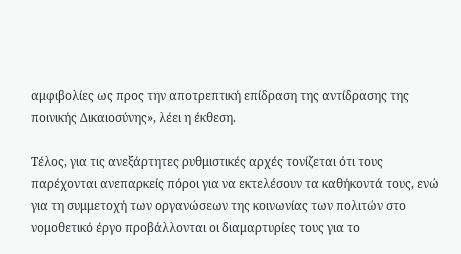αμφιβολίες ως προς την αποτρεπτική επίδραση της αντίδρασης της ποινικής Δικαιοσύνης», λέει η έκθεση.

Τέλος, για τις ανεξάρτητες ρυθμιστικές αρχές τονίζεται ότι τους παρέχονται ανεπαρκείς πόροι για να εκτελέσουν τα καθήκοντά τους, ενώ για τη συμμετοχή των οργανώσεων της κοινωνίας των πολιτών στο νομοθετικό έργο προβάλλονται οι διαμαρτυρίες τους για το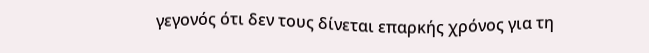γεγονός ότι δεν τους δίνεται επαρκής χρόνος για τη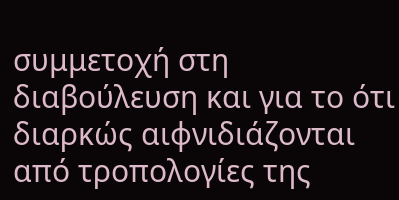συμμετοχή στη διαβούλευση και για το ότι διαρκώς αιφνιδιάζονται από τροπολογίες της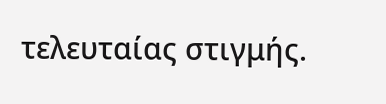τελευταίας στιγμής.